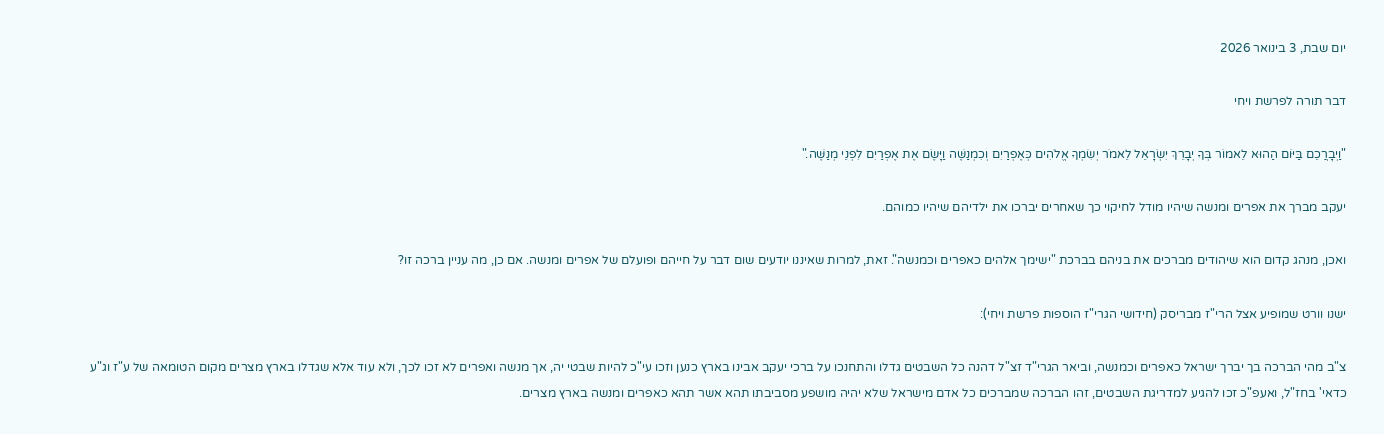יום שבת, 3 בינואר 2026

דבר תורה לפרשת ויחי

"וַיְבָרֲכֵם בַּיּוֹם הַהוּא לֵאמוֹר בְּךָ יְבָרֵךְ יִשְׂרָאֵל לֵאמֹר יְשִׂמְךָ אֱלֹהִים כְּאֶפְרַיִם וְכִמְנַשֶּׁה וַיָּשֶׂם אֶת אֶפְרַיִם לִפְנֵי מְנַשֶּׁה."

יעקב מברך את אפרים ומנשה שיהיו מודל לחיקוי כך שאחרים יברכו את ילדיהם שיהיו כמוהם.

ואכן, מנהג קדום הוא שיהודים מברכים את בניהם בברכת "ישימך אלהים כאפרים וכמנשה". זאת, למרות שאיננו יודעים שום דבר על חייהם ופועלם של אפרים ומנשה. אם כן, מה עניין ברכה זו?

ישנו וורט שמופיע אצל הרי"ז מבריסק (חידושי הגרי"ז הוספות פרשת ויחי):

צ"ב מהי הברכה בך יברך ישראל כאפרים וכמנשה, וביאר הגרי"ד זצ"ל דהנה כל השבטים גדלו והתחנכו על ברכי יעקב אבינו בארץ כנען וזכו עי"כ להיות שבטי יה, אך מנשה ואפרים לא זכו לכך, ולא עוד אלא שגדלו בארץ מצרים מקום הטומאה של ע"ז וג"ע כדאי' בחז"ל, ואעפ"כ זכו להגיע למדריגת השבטים, זהו הברכה שמברכים כל אדם מישראל שלא יהיה מושפע מסביבתו תהא אשר תהא כאפרים ומנשה בארץ מצרים.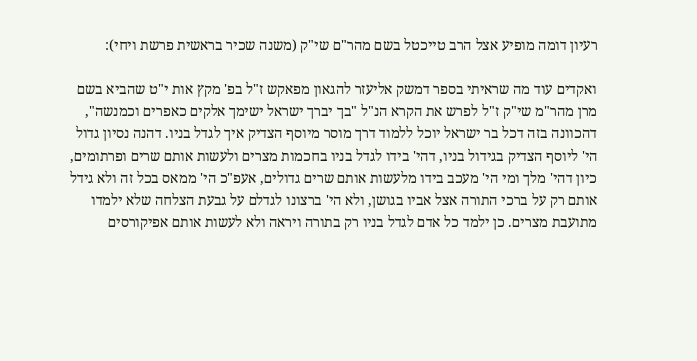רעיון דומה מופיע אצל הרב טייכטל בשם מהר"ם שי"ק (משנה שכיר בראשית פרשת ויחי):

ואקדים עוד מה שראיתי בספר דמשק אליעזר להגאון מפאקש ז"ל בפ' מקץ אות י"ט שהביא בשם מרן מהר"מ שי"ק ז"ל לפרש את הקרא הנ"ל "בך יברך ישראל ישימך אלקים כאפרים וכמנשה", דהכוונה בזה דכל בר ישראל יוכל ללמוד דרך מוסר מיוסף הצדיק איך לגדל בניו. דהנה נסיון גדול הי' ליוסף הצדיק בגידול בניו, דהי' בידו לגדל בניו בחכמות מצרים ולעשות אותם שרים ופרתומים, כיון דהי' מלך ומי הי' מעכב בידו מלעשות אותם שרים גדולים, אעפ"כ הי' ממאס בכל זה ולא גידל אותם רק על ברכי התורה אצל אביו בגושן, ולא הי' ברצונו לגדלם על גבעת הצלחה שלא ילמדו מתועבת מצרים. כן ילמד כל אדם לגדל בניו רק בתורה ויראה ולא לעשות אותם אפיקורסים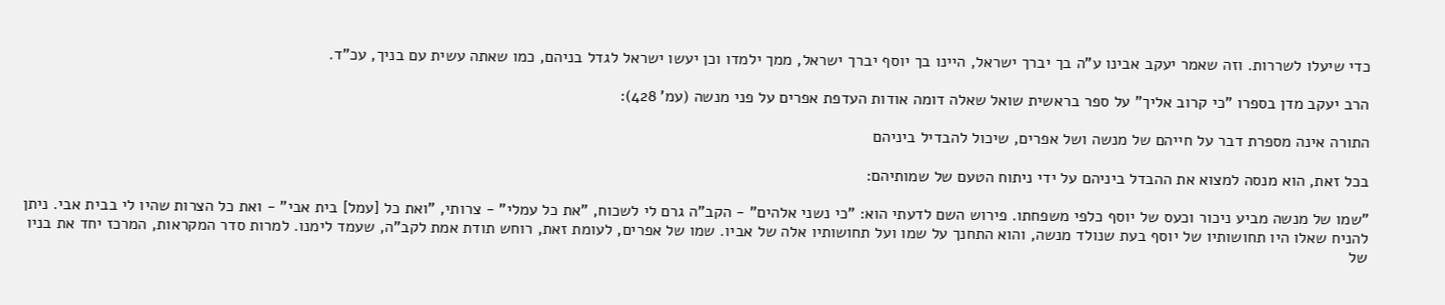כדי שיעלו לשררות. וזה שאמר יעקב אבינו ע"ה בך יברך ישראל, היינו בך יוסף יברך ישראל, ממך ילמדו וכן יעשו ישראל לגדל בניהם, כמו שאתה עשית עם בניך, עכ"ד.

הרב יעקב מדן בספרו "כי קרוב אליך" על ספר בראשית שואל שאלה דומה אודות העדפת אפרים על פני מנשה (עמ' 428):

התורה אינה מספרת דבר על חייהם של מנשה ושל אפרים, שיכול להבדיל ביניהם

בכל זאת, הוא מנסה למצוא את ההבדל ביניהם על ידי ניתוח הטעם של שמותיהם:

"שמו של מנשה מביע ניכור וכעס של יוסף כלפי משפחתו. פירוש השם לדעתי הוא: "כי נשני אלהים" - הקב"ה גרם לי לשכוח, "את כל עמלי" - צרותי, "ואת כל [עמל] בית אבי" - ואת כל הצרות שהיו לי בבית אבי. ניתן להניח שאלו היו תחושותיו של יוסף בעת שנולד מנשה, והוא התחנך על שמו ועל תחושותיו אלה של אביו. שמו של אפרים, לעומת זאת, רוחש תודת אמת לקב"ה, שעמד לימנו. למרות סדר המקראות, המרכז יחד את בניו של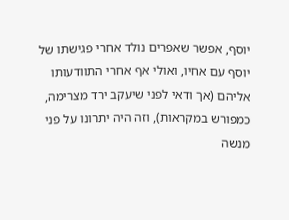יוסף, אפשר שאפרים נולד אחרי פגישתו של יוסף עם אחיו, ואולי אף אחרי התוודעותו אליהם (אך ודאי לפני שיעקב ירד מצרימה, כמפורש במקראות), וזה היה יתרונו על פני מנשה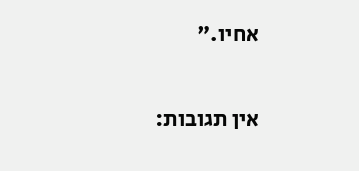אחיו."


אין תגובות: